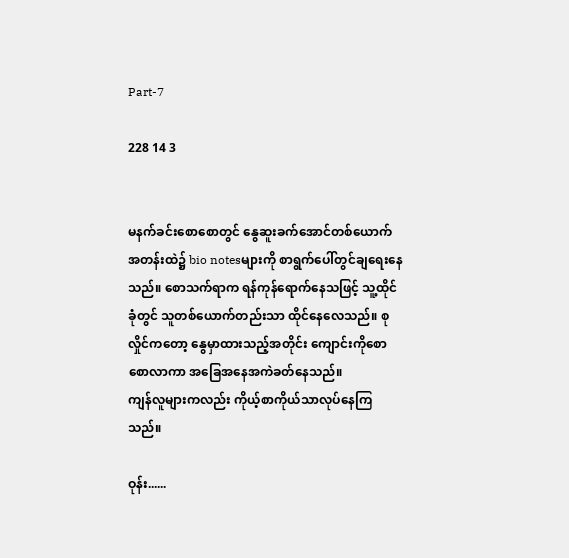Part-7

228 14 3


မနက်ခင်းစောစောတွင် နွေဆူးခက်အောင်တစ်ယောက် အတန်းထဲ၌ bio notesများကို စာရွက်ပေါ်တွင်ချရေးနေသည်။ စောသက်ရာက ရန်ကုန်ရောက်နေသဖြင့် သူ့ထိုင်ခုံတွင် သူတစ်ယောက်တည်းသာ ထိုင်နေလေသည်။ စုလှိုင်ကတော့ နွေမှာထားသည့်အတိုင်း ကျောင်းကိုစောစောလာကာ အခြေအနေအကဲခတ်နေသည်။
ကျန်လူများကလည်း ကိုယ့်စာကိုယ်သာလုပ်နေကြသည်။

ဝုန်း......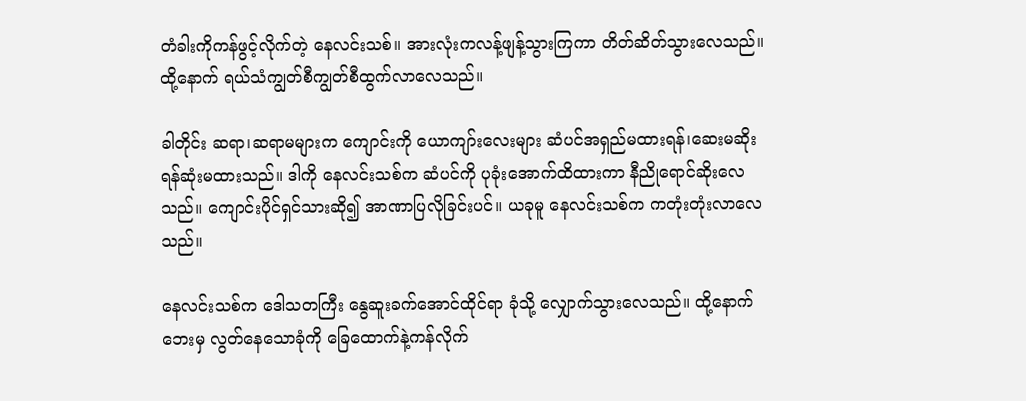တံခါးကိုကန်ဖွင့်လိုက်တဲ့ နေလင်းသစ်။ အားလုံးကလန့်ဖျန့်သွားကြကာ တိတ်ဆိတ်သွားလေသည်။ ထို့နောက် ရယ်သံကျွတ်စီကျွတ်စီထွက်လာလေသည်။

ခါတိုင်း ဆရာ၊ဆရာမများက ကျောင်းကို ယောကျာ်းလေးများ ဆံပင်အရှည်မထားရန်၊ဆေးမဆိုးရန်ဆုံးမထားသည်။ ဒါကို နေလင်းသစ်က ဆံပင်ကို ပုခုံးအောက်ထိထားကာ နီညိုရောင်ဆိုးလေသည်။ ကျောင်းပိုင်ရှင်သားဆို၍ အာဏာပြလိုခြင်းပင်။ ယခုမူ နေလင်းသစ်က ကတုံးတုံးလာလေသည်။

နေလင်းသစ်က ဒေါသတကြီး နွေဆူးခက်အောင်ထိုင်ရာ ခုံသို့ လျှောက်သွားလေသည်။ ထို့နောက် ဘေးမှ လွတ်နေသောခုံကို ခြေထောက်နဲ့ကန်လိုက်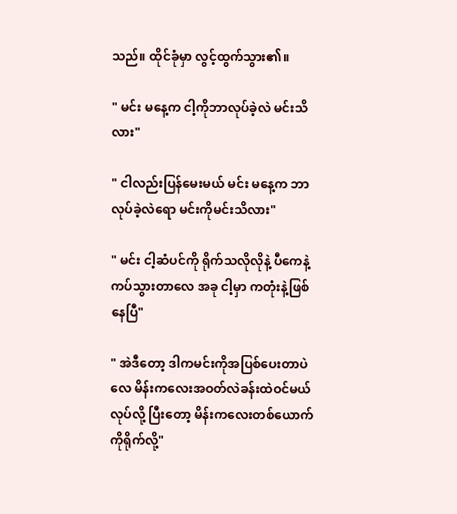သည်။ ထိုင်ခုံမှာ လွင့်ထွက်သွား၏။

" မင်း မနေ့က ငါ့ကိုဘာလုပ်ခဲ့လဲ မင်းသိလား"

" ငါလည်းပြန်မေးမယ် မင်း မနေ့က ဘာလုပ်ခဲ့လဲရော မင်းကိုမင်းသိလား"

" မင်း ငါ့ဆံပင်ကို ရိုက်သလိုလိုနဲ့ ပီကေနဲ့ကပ်သွားတာလေ အခု ငါ့မှာ ကတုံးနဲ့ဖြစ်နေပြီ"

" အဲဒီတော့ ဒါကမင်းကိုအပြစ်ပေးတာပဲလေ မိန်းကလေးအဝတ်လဲခန်းထဲဝင်မယ်လုပ်လို့ ပြီးတော့ မိန်းကလေးတစ်ယောက်ကိုရိုက်လို့"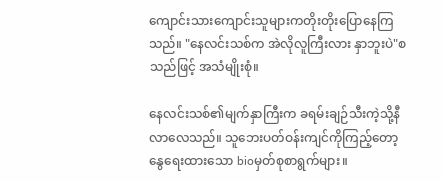ကျောင်းသားကျောင်းသူများကတိုးတိုးပြောနေကြသည်။ "နေလင်းသစ်က အဲလိုလူကြီးလား နှာဘူးပဲ"စသည်ဖြင့် အသံမျိုးစုံ။

နေလင်းသစ်၏မျက်နှာကြီးက ခရမ်းချဉ်သီးကဲ့သို့နီလာလေသည်။ သူဘေးပတ်ဝန်းကျင်ကိုကြည့်တော့ နွေရေးထားသော bioမှတ်စုစာရွက်များ။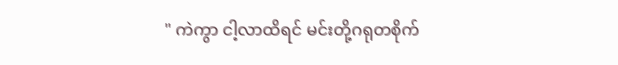" ကဲကွာ ငါ့လာထိရင် မင်းတို့ဂရုတစိုက်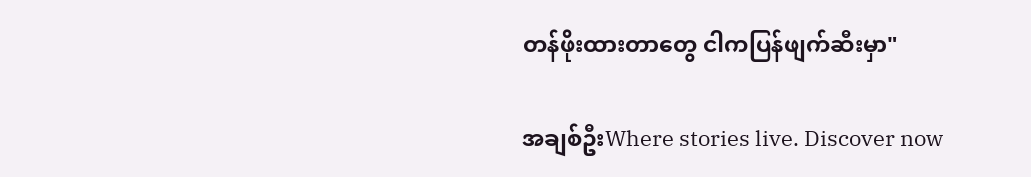တန်ဖိုးထားတာတွေ ငါကပြန်ဖျက်ဆီးမှာ"

အချစ်ဦးWhere stories live. Discover now